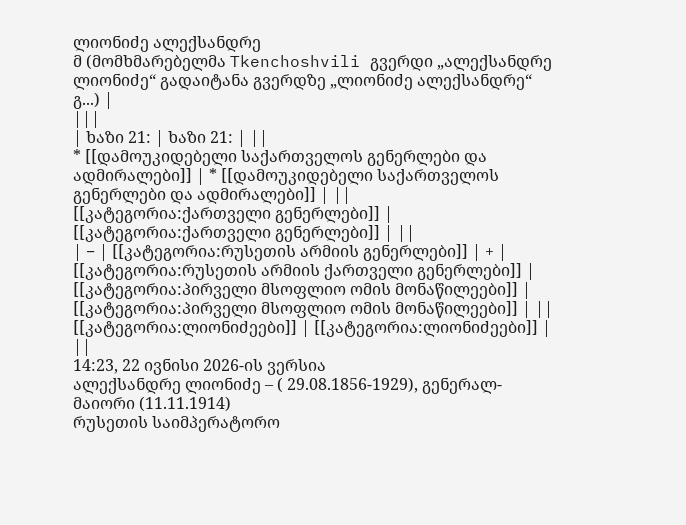ლიონიძე ალექსანდრე
მ (მომხმარებელმა Tkenchoshvili გვერდი „ალექსანდრე ლიონიძე“ გადაიტანა გვერდზე „ლიონიძე ალექსანდრე“ გ...) |
|||
| ხაზი 21: | ხაზი 21: | ||
* [[დამოუკიდებელი საქართველოს გენერლები და ადმირალები]] | * [[დამოუკიდებელი საქართველოს გენერლები და ადმირალები]] | ||
[[კატეგორია:ქართველი გენერლები]] | [[კატეგორია:ქართველი გენერლები]] | ||
| − | [[კატეგორია:რუსეთის არმიის გენერლები]] | + | [[კატეგორია:რუსეთის არმიის ქართველი გენერლები]] |
[[კატეგორია:პირველი მსოფლიო ომის მონაწილეები]] | [[კატეგორია:პირველი მსოფლიო ომის მონაწილეები]] | ||
[[კატეგორია:ლიონიძეები]] | [[კატეგორია:ლიონიძეები]] | ||
14:23, 22 ივნისი 2026-ის ვერსია
ალექსანდრე ლიონიძე – ( 29.08.1856-1929), გენერალ-მაიორი (11.11.1914)
რუსეთის საიმპერატორო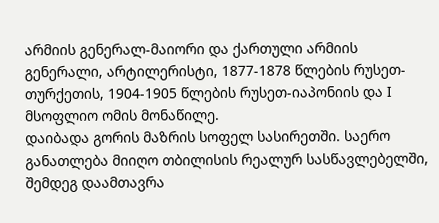არმიის გენერალ-მაიორი და ქართული არმიის გენერალი, არტილერისტი, 1877-1878 წლების რუსეთ-თურქეთის, 1904-1905 წლების რუსეთ-იაპონიის და I მსოფლიო ომის მონაწილე.
დაიბადა გორის მაზრის სოფელ სასირეთში. საერო განათლება მიიღო თბილისის რეალურ სასწავლებელში, შემდეგ დაამთავრა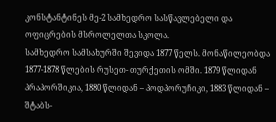კონსტანტინეს მე-2 სამხედრო სასწავლებელი და ოფიცრების მსროლელთა სკოლა.
სამხედრო სამსახურში შევიდა 1877 წელს. მონაწილეობდა 1877-1878 წლების რუსეთ- თურქეთის ომში. 1879 წლიდან პრაპორშიკია, 1880 წლიდან – პოდპორუჩიკი, 1883 წლიდან – შტაბს-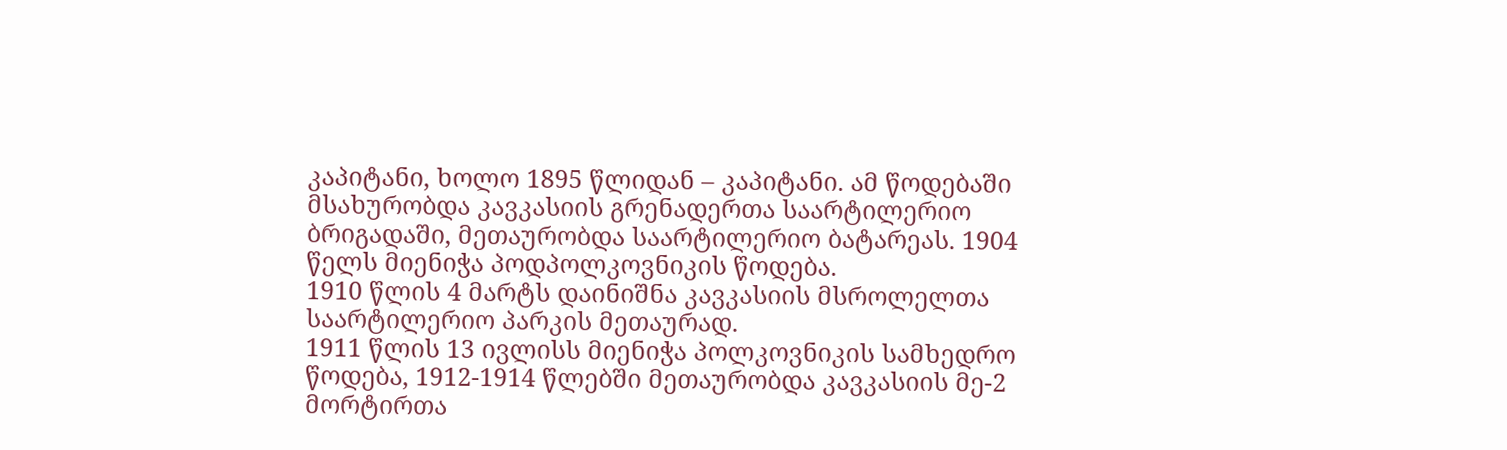კაპიტანი, ხოლო 1895 წლიდან – კაპიტანი. ამ წოდებაში მსახურობდა კავკასიის გრენადერთა საარტილერიო ბრიგადაში, მეთაურობდა საარტილერიო ბატარეას. 1904 წელს მიენიჭა პოდპოლკოვნიკის წოდება.
1910 წლის 4 მარტს დაინიშნა კავკასიის მსროლელთა საარტილერიო პარკის მეთაურად.
1911 წლის 13 ივლისს მიენიჭა პოლკოვნიკის სამხედრო წოდება, 1912-1914 წლებში მეთაურობდა კავკასიის მე-2 მორტირთა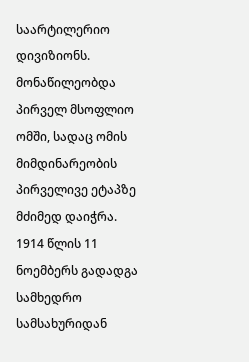საარტილერიო დივიზიონს.
მონაწილეობდა პირველ მსოფლიო ომში, სადაც ომის მიმდინარეობის პირველივე ეტაპზე მძიმედ დაიჭრა. 1914 წლის 11 ნოემბერს გადადგა სამხედრო სამსახურიდან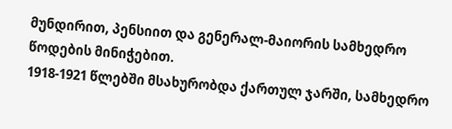მუნდირით, პენსიით და გენერალ-მაიორის სამხედრო წოდების მინიჭებით.
1918-1921 წლებში მსახურობდა ქართულ ჯარში, სამხედრო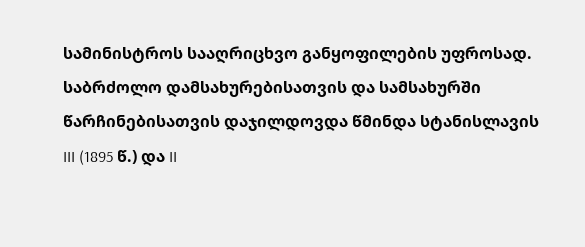სამინისტროს სააღრიცხვო განყოფილების უფროსად.
საბრძოლო დამსახურებისათვის და სამსახურში წარჩინებისათვის დაჯილდოვდა წმინდა სტანისლავის III (1895 წ.) და II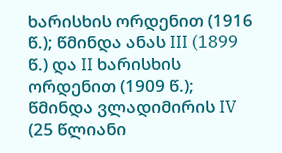ხარისხის ორდენით (1916 წ.); წმინდა ანას III (1899 წ.) და II ხარისხის ორდენით (1909 წ.); წმინდა ვლადიმირის IV (25 წლიანი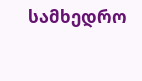სამხედრო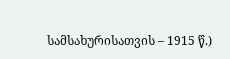სამსახურისათვის – 1915 წ.)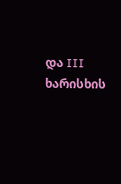და III ხარისხის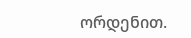ორდენით.